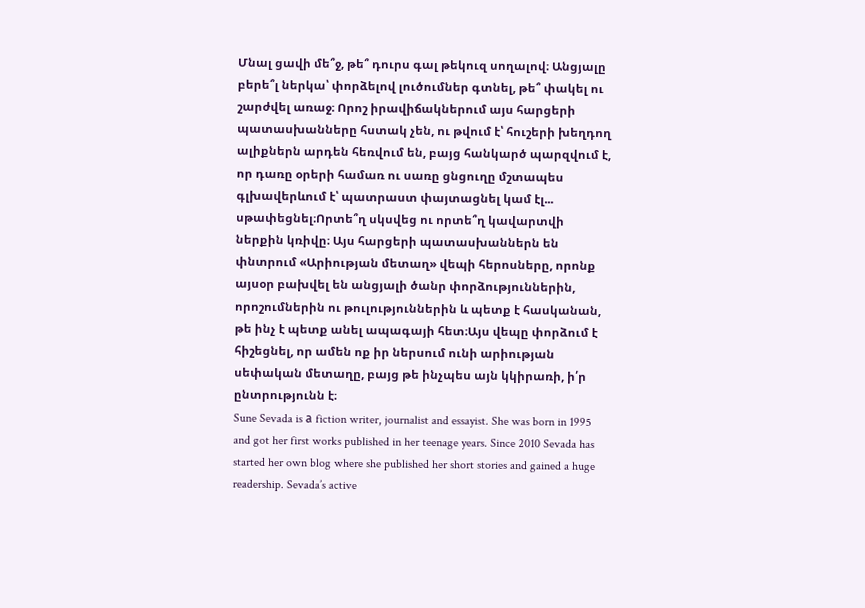Մնալ ցավի մե՞ջ, թե՞ դուրս գալ թեկուզ սողալով։ Անցյալը բերե՞լ ներկա՝ փորձելով լուծումներ գտնել, թե՞ փակել ու շարժվել առաջ։ Որոշ իրավիճակներում այս հարցերի պատասխանները հստակ չեն, ու թվում է՝ հուշերի խեղդող ալիքներն արդեն հեռվում են, բայց հանկարծ պարզվում է, որ դառը օրերի համառ ու սառը ցնցուղը մշտապես գլխավերևում է՝ պատրաստ փայտացնել կամ էլ... սթափեցնել։Որտե՞ղ սկսվեց ու որտե՞ղ կավարտվի ներքին կռիվը։ Այս հարցերի պատասխաններն են փնտրում «Արիության մետաղ» վեպի հերոսները, որոնք այսօր բախվել են անցյալի ծանր փորձություններին, որոշումներին ու թուլություններին և պետք է հասկանան, թե ինչ է պետք անել ապագայի հետ։Այս վեպը փորձում է հիշեցնել, որ ամեն ոք իր ներսում ունի արիության սեփական մետաղը, բայց թե ինչպես այն կկիրառի, ի՛ր ընտրությունն է։
Sune Sevada is а fiction writer, journalist and essayist. She was born in 1995 and got her first works published in her teenage years. Since 2010 Sevada has started her own blog where she published her short stories and gained a huge readership. Sevada’s active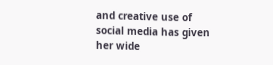and creative use of social media has given her wide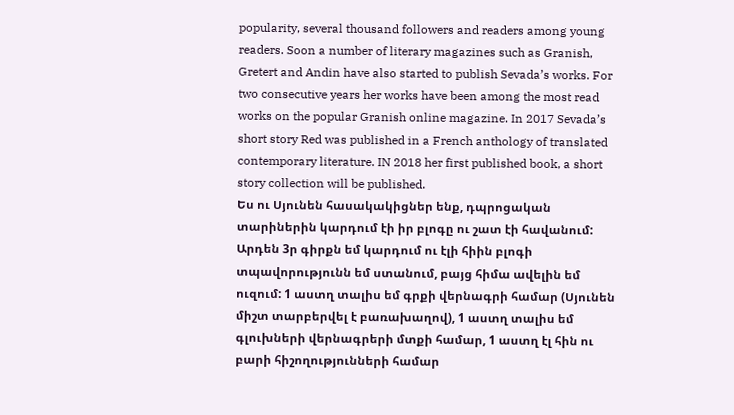popularity, several thousand followers and readers among young readers. Soon a number of literary magazines such as Granish, Gretert and Andin have also started to publish Sevada’s works. For two consecutive years her works have been among the most read works on the popular Granish online magazine. In 2017 Sevada’s short story Red was published in a French anthology of translated contemporary literature. IN 2018 her first published book, a short story collection will be published.
Ես ու Սյունեն հասակակիցներ ենք, դպրոցական տարիներին կարդում էի իր բլոգը ու շատ էի հավանում: Արդեն 3ր գիրքն եմ կարդում ու էլի հիին բլոգի տպավորությունն եմ ստանում, բայց հիմա ավելին եմ ուզում: 1 աստղ տալիս եմ գրքի վերնագրի համար (Սյունեն միշտ տարբերվել է բառախաղով), 1 աստղ տալիս եմ գլուխների վերնագրերի մտքի համար, 1 աստղ էլ հին ու բարի հիշողությունների համար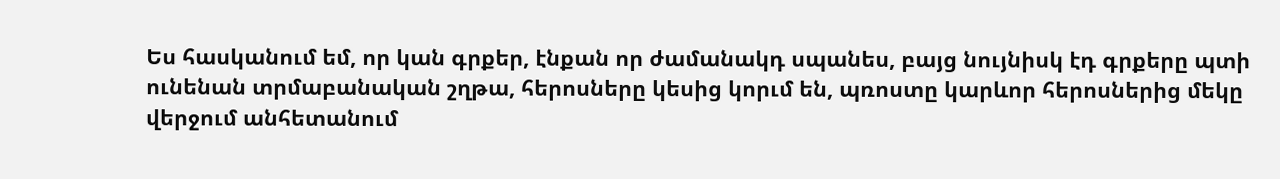Ես հասկանում եմ, որ կան գրքեր, էնքան որ ժամանակդ սպանես, բայց նույնիսկ էդ գրքերը պտի ունենան տրմաբանական շղթա, հերոսները կեսից կորւմ են, պռոստը կարևոր հերոսներից մեկը վերջում անհետանում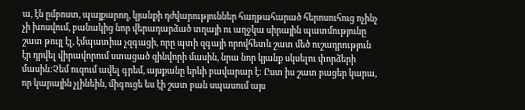ա, էն ըմբոստ, պայքարող, կյանքի դժվարություններ հաղթահարած հերոսուհուց ոչինչ չի խոսվում, բանակից նոր վերադարձած տղայի ու աղջկա սիրային պատմությունը շատ թույլ էլ, էմպատիա չզգացի, որը պտի զգայի որովհետև շատ մեծ ուշադրություն էր դրվել վիրավորում ստացած զինվորի մասին, նրա նոր կյանք սկսելու փորձերի մասին:Չեմ ուզում ավել գրեմ, այսքանը երևի բավարար է: Ըստ իս շատ բացեր կարա, որ կարային չլինեին, միգուցե ես էի շատ բան սպասում այս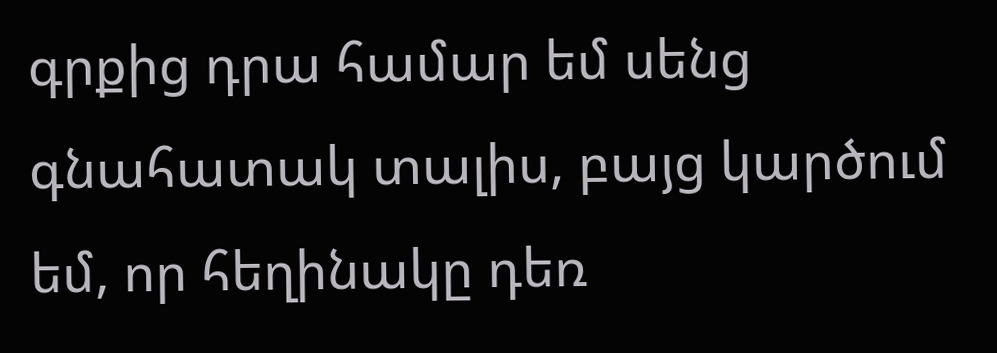գրքից դրա համար եմ սենց գնահատակ տալիս, բայց կարծում եմ, որ հեղինակը դեռ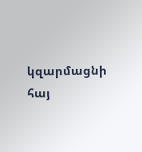կզարմացնի հայ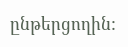ընթերցողին: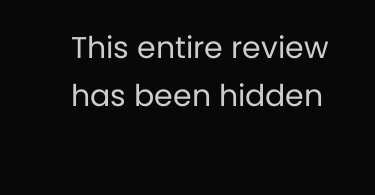This entire review has been hidden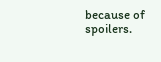because of spoilers.